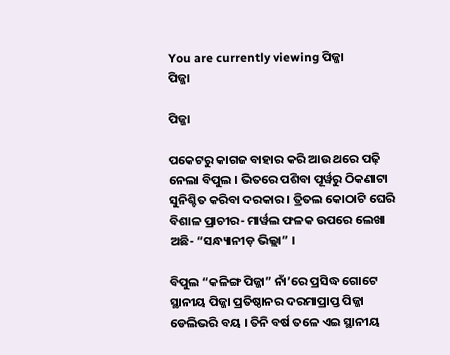You are currently viewing ପିଜ୍ଜା
ପିଜ୍ଜା

ପିଜ୍ଜା

ପକେଟରୁ କାଗଜ ବାହାର କରି ଆଉ ଥରେ ପଢ଼ି ନେଲା ବିପୁଲ । ଭିତରେ ପଶିବା ପୂର୍ୱରୁ ଠିକଣାଟା ସୁନିଶ୍ଚିତ କରିବା ଦରକାର । ତ୍ରିତଲ କୋଠାଟି ଘେରି ବିଶାଳ ପ୍ରାଚୀର- ମାର୍ୱଲ ଫଳକ ଉପରେ ଲେଖା ଅଛି- “ସନ୍ଧ୍ୟାନୀଡ଼ ଭିଲ୍ଲା” ।

ବିପୁଲ “କଳିଙ୍ଗ ପିଜ୍ଜା” ନାଁ’ରେ ପ୍ରସିଦ୍ଧ ଗୋଟେ ସ୍ଥାନୀୟ ପିଜ୍ଜା ପ୍ରତିଷ୍ଠାନର ଦରମାପ୍ରାପ୍ତ ପିଜ୍ଜା ଡେଲିଭରି ବୟ । ତିନି ବର୍ଷ ତଳେ ଏଇ ସ୍ଥାନୀୟ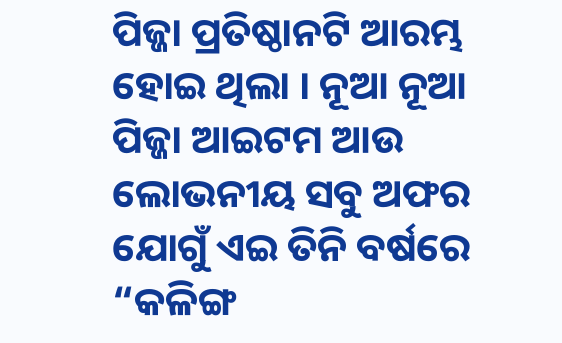ପିଜ୍ଜା ପ୍ରତିଷ୍ଠାନଟି ଆରମ୍ଭ ହୋଇ ଥିଲା । ନୂଆ ନୂଆ ପିଜ୍ଜା ଆଇଟମ ଆଉ ଲୋଭନୀୟ ସବୁ ଅଫର ଯୋଗୁଁ ଏଇ ତିନି ବର୍ଷରେ “କଳିଙ୍ଗ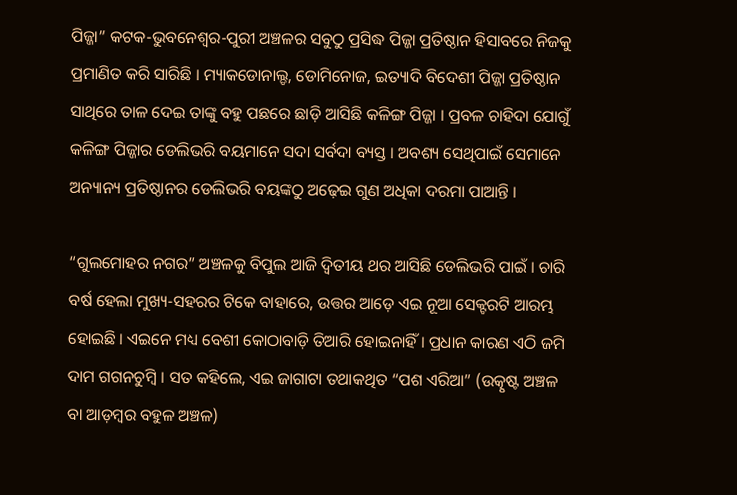ପିଜ୍ଜା” କଟକ-ଭୁବନେଶ୍ୱର-ପୁରୀ ଅଞ୍ଚଳର ସବୁଠୁ ପ୍ରସିଦ୍ଧ ପିଜ୍ଜା ପ୍ରତିଷ୍ଠାନ ହିସାବରେ ନିଜକୁ ପ୍ରମାଣିତ କରି ସାରିଛି । ମ୍ୟାକଡୋନାଲ୍ଡ, ଡୋମିନୋଜ, ଇତ୍ୟାଦି ବିଦେଶୀ ପିଜ୍ଜା ପ୍ରତିଷ୍ଠାନ ସାଥିରେ ତାଳ ଦେଇ ତାଙ୍କୁ ବହୁ ପଛରେ ଛାଡ଼ି ଆସିଛି କଳିଙ୍ଗ ପିଜ୍ଜା । ପ୍ରବଳ ଚାହିଦା ଯୋଗୁଁ କଳିଙ୍ଗ ପିଜ୍ଜାର ଡେଲିଭରି ବୟମାନେ ସଦା ସର୍ବଦା ବ୍ୟସ୍ତ । ଅବଶ୍ୟ ସେଥିପାଇଁ ସେମାନେ ଅନ୍ୟାନ୍ୟ ପ୍ରତିଷ୍ଠାନର ଡେଲିଭରି ବୟଙ୍କଠୁ ଅଢ଼େଇ ଗୁଣ ଅଧିକା ଦରମା ପାଆନ୍ତି ।

“ଗୁଲମୋହର ନଗର” ଅଞ୍ଚଳକୁ ବିପୁଲ ଆଜି ଦ୍ଵିତୀୟ ଥର ଆସିଛି ଡେଲିଭରି ପାଇଁ । ଚାରି ବର୍ଷ ହେଲା ମୁଖ୍ୟ-ସହରର ଟିକେ ବାହାରେ, ଉତ୍ତର ଆଡ଼େ ଏଇ ନୂଆ ସେକ୍ଟରଟି ଆରମ୍ଭ ହୋଇଛି । ଏଇନେ ମଧ୍ୟ ବେଶୀ କୋଠାବାଡ଼ି ତିଆରି ହୋଇନାହିଁ । ପ୍ରଧାନ କାରଣ ଏଠି ଜମି ଦାମ ଗଗନଚୁମ୍ୱି । ସତ କହିଲେ, ଏଇ ଜାଗାଟା ତଥାକଥିତ “ପଶ ଏରିଆ” (ଉତ୍କୃଷ୍ଟ ଅଞ୍ଚଳ ବା ଆଡ଼ମ୍ୱର ବହୁଳ ଅଞ୍ଚଳ)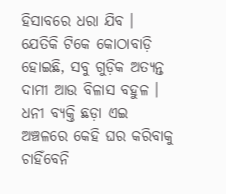ହିସାବରେ ଧରା ଯିବ । ଯେତିକି ଟିକେ କୋଠାବାଡ଼ି ହୋଇଛି, ସବୁ ଗୁଡ଼ିକ ଅତ୍ୟନ୍ତ ଦାମୀ ଆଉ ବିଳାସ ବହୁଳ । ଧନୀ ବ୍ୟକ୍ତି ଛଡ଼ା ଏଇ ଅଞ୍ଚଳରେ କେହି ଘର କରିବାକୁ ଚାହିଁବେନି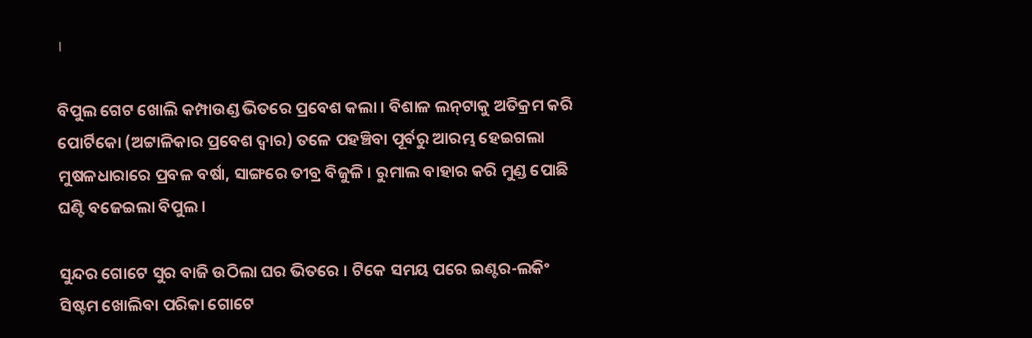।

ବିପୁଲ ଗେଟ ଖୋଲି କମ୍ପାଉଣ୍ଡ ଭିତରେ ପ୍ରବେଶ କଲା । ବିଶାଳ ଲନ୍‌ଟାକୁ ଅତିକ୍ରମ କରି ପୋର୍ଟିକୋ (ଅଟ୍ଟାଳିକାର ପ୍ରବେଶ ଦ୍ୱାର) ତଳେ ପହଞ୍ଚିବା ପୂର୍ବରୁ ଆରମ୍ଭ ହେଇଗଲା ମୁଷଳଧାରାରେ ପ୍ରବଳ ବର୍ଷା, ସାଙ୍ଗରେ ତୀବ୍ର ବିଜୁଳି । ରୁମାଲ ବାହାର କରି ମୁଣ୍ଡ ପୋଛି ଘଣ୍ଟି ବଜେଇଲା ବିପୁଲ ।

ସୁନ୍ଦର ଗୋଟେ ସୁର ବାଜି ଉଠିଲା ଘର ଭିତରେ । ଟିକେ ସମୟ ପରେ ଇଣ୍ଟର-ଲକିଂ ସିଷ୍ଟମ ଖୋଲିବା ପରିକା ଗୋଟେ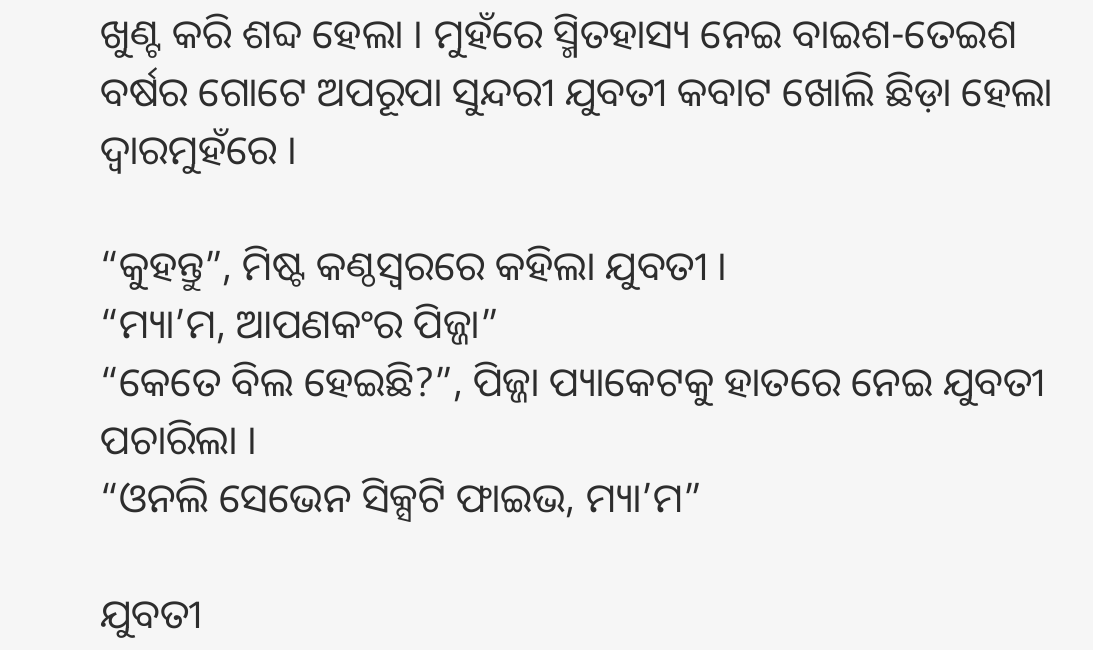ଖୁଣ୍ଟ କରି ଶବ୍ଦ ହେଲା । ମୁହଁରେ ସ୍ମିତହାସ୍ୟ ନେଇ ବାଇଶ-ତେଇଶ ବର୍ଷର ଗୋଟେ ଅପରୂପା ସୁନ୍ଦରୀ ଯୁବତୀ କବାଟ ଖୋଲି ଛିଡ଼ା ହେଲା ଦ୍ୱାରମୁହଁରେ ।

“କୁହନ୍ତୁ”, ମିଷ୍ଟ କଣ୍ଠସ୍ଵରରେ କହିଲା ଯୁବତୀ ।
“ମ୍ୟା’ମ, ଆପଣକଂର ପିଜ୍ଜା”
“କେତେ ବିଲ ହେଇଛି?”, ପିଜ୍ଜା ପ୍ୟାକେଟକୁ ହାତରେ ନେଇ ଯୁବତୀ ପଚାରିଲା ।
“ଓନଲି ସେଭେନ ସିକ୍ସଟି ଫାଇଭ, ମ୍ୟା’ମ”

ଯୁବତୀ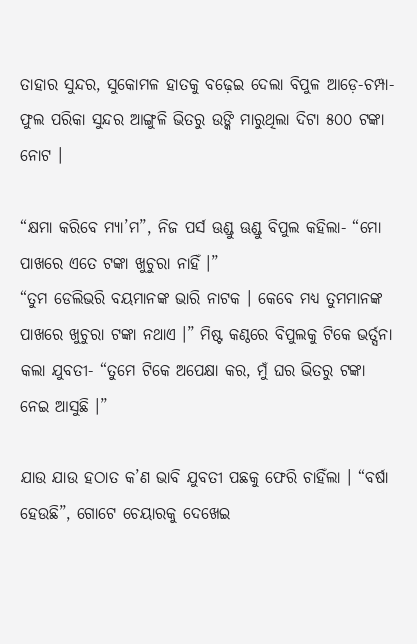ତାହାର ସୁନ୍ଦର, ସୁକୋମଳ ହାତକୁ ବଢ଼େଇ ଦେଲା ବିପୁଳ ଆଡ଼େ-ଚମ୍ପା-ଫୁଲ ପରିକା ସୁନ୍ଦର ଆଙ୍ଗୁଳି ଭିତରୁ ଉଙ୍କି ମାରୁଥିଲା ଦିଟା ୫୦୦ ଟଙ୍କା ନୋଟ ।

“କ୍ଷମା କରିବେ ମ୍ୟା’ମ”, ନିଜ ପର୍ସ ଊଣ୍ଡୁ ଊଣ୍ଡୁ ବିପୁଲ କହିଲା- “ମୋ ପାଖରେ ଏତେ ଟଙ୍କା ଖୁଚୁରା ନାହିଁ ।”
“ତୁମ ଡେଲିଭରି ବୟମାନଙ୍କ ଭାରି ନାଟକ । କେବେ ମଧ୍ୟ ତୁମମାନଙ୍କ ପାଖରେ ଖୁଚୁରା ଟଙ୍କା ନଥାଏ ।” ମିଷ୍ଟ କଣ୍ଠରେ ବିପୁଲକୁ ଟିକେ ଭର୍ତ୍ସନା କଲା ଯୁବତୀ- “ତୁମେ ଟିକେ ଅପେକ୍ଷା କର, ମୁଁ ଘର ଭିତରୁ ଟଙ୍କା ନେଇ ଆସୁଛି ।”

ଯାଉ ଯାଉ ହଠାତ କ’ଣ ଭାବି ଯୁବତୀ ପଛକୁ ଫେରି ଚାହିଁଲା । “ବର୍ଷା ହେଉଛି”, ଗୋଟେ ଚେୟାରକୁ ଦେଖେଇ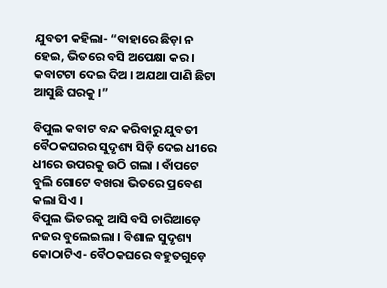ଯୁବତୀ କହିଲା- “ବାହାରେ ଛିଡ଼ା ନ ହେଇ, ଭିତରେ ବସି ଅପେକ୍ଷା କର । କବାଟଟା ଦେଇ ଦିଅ । ଅଯଥା ପାଣି ଛିଟା ଆସୁଛି ଘରକୁ ।”

ବିପୁଲ କବାଟ ବନ୍ଦ କରିବାରୁ ଯୁବତୀ ବୈଠକଘରର ସୁଦୃଶ୍ୟ ସିଡ଼ି ଦେଇ ଧୀରେ ଧୀରେ ଉପରକୁ ଉଠି ଗଲା । ବାଁପଟେ ବୁଲି ଗୋଟେ ବଖରା ଭିତରେ ପ୍ରବେଶ କଲା ସିଏ ।
ବିପୁଲ ଭିତରକୁ ଆସି ବସି ଚାରିଆଡ଼େ ନଜର ବୁଲେଇଲା । ବିଶାଳ ସୁଦୃଶ୍ୟ କୋଠାଟିଏ- ବୈଠକଘରେ ବହୁତଗୁଡ଼େ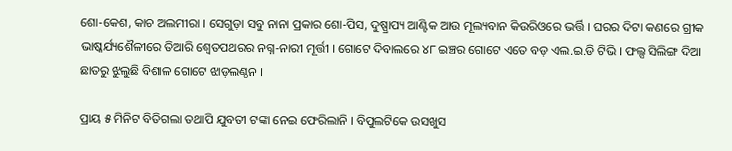ଶୋ-କେଶ, କାଚ ଅଲମୀରା । ସେଗୁଡ଼ା ସବୁ ନାନା ପ୍ରକାର ଶୋ-ପିସ, ଦୁଷ୍ପ୍ରାପ୍ୟ ଆଣ୍ଟିକ ଆଉ ମୂଲ୍ୟବାନ କିଉରିଓରେ ଭର୍ତ୍ତି । ଘରର ଦିଟା କଣରେ ଗ୍ରୀକ ଭାଷ୍କର୍ଯ୍ୟଶୈଳୀରେ ତିଆରି ଶ୍ୱେତପଥରର ନଗ୍ନ-ନାରୀ ମୂର୍ତ୍ତୀ । ଗୋଟେ ଦିବାଲରେ ୪୮ ଇଞ୍ଚର ଗୋଟେ ଏତେ ବଡ଼ ଏଲ.ଇ.ଡି ଟିଭି । ଫଲ୍ସ ସିଲିଙ୍ଗ ଦିଆ ଛାତରୁ ଝୁଲୁଛି ବିଶାଳ ଗୋଟେ ଝାଡ଼ଲଣ୍ଠନ ।

ପ୍ରାୟ ୫ ମିନିଟ ବିତିଗଲା ତଥାପି ଯୁବତୀ ଟଙ୍କା ନେଇ ଫେରିଲାନି । ବିପୁଲଟିକେ ଉସଖୁସ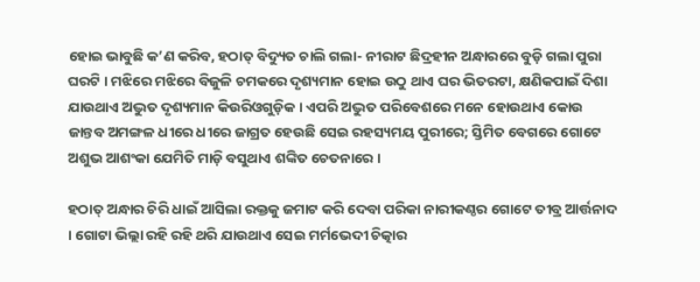ହୋଇ ଭାବୁଛି କ’ଣ କରିବ, ହଠାତ୍ ବିଦ୍ୟୁତ ଚାଲି ଗଲା- ନୀରାଟ ଛିଦ୍ରହୀନ ଅନ୍ଧାରରେ ବୁଡ଼ି ଗଲା ପୁରା ଘରଟି । ମଝିରେ ମଝିରେ ବିଜୁଳି ଚମକରେ ଦୃଶ୍ୟମାନ ହୋଇ ଉଠୁ ଥାଏ ଘର ଭିତରଟା, କ୍ଷଣିକପାଇଁ ଦିଶା ଯାଉଥାଏ ଅଦ୍ଭୁତ ଦୃଶ୍ୟମାନ କିଉରିଓଗୁଡ଼ିକ । ଏପରି ଅଦ୍ଭୁତ ପରିବେଶରେ ମନେ ହୋଉଥାଏ କୋଉ ଜାନ୍ତବ ଅମଙ୍ଗଳ ଧୀରେ ଧୀରେ ଜାଗ୍ରତ ହେଉଛି ସେଇ ରହସ୍ୟମୟ ପୁରୀରେ; ସ୍ତିମିତ ବେଗରେ ଗୋଟେ ଅଶୁଭ ଆଶଂକା ଯେମିତି ମାଡ଼ି ବସୁଥାଏ ଶଙ୍କିତ ଚେତନାରେ ।

ହଠାତ୍ ଅନ୍ଧାର ଚିରି ଧାଇଁ ଆସିଲା ରକ୍ତକୁ ଜମାଟ କରି ଦେବା ପରିକା ନାରୀକଣ୍ଠର ଗୋଟେ ତୀବ୍ର ଆର୍ତ୍ତନାଦ । ଗୋଟା ଭିଲ୍ଲା ରହି ରହି ଥରି ଯାଉଥାଏ ସେଇ ମର୍ମଭେଦୀ ଚିତ୍କାର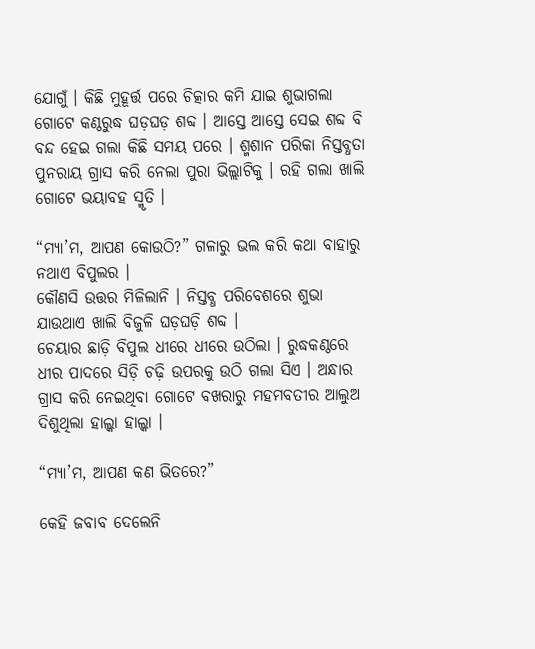ଯୋଗୁଁ । କିଛି ମୁହୂର୍ତ୍ତ ପରେ ଚିତ୍କାର କମି ଯାଇ ଶୁଭାଗଲା ଗୋଟେ କଣ୍ଠରୁଦ୍ଧ ଘଡ଼ଘଡ଼ ଶବ୍ଦ । ଆସ୍ତେ ଆସ୍ତେ ସେଇ ଶବ୍ଦ ବି ବନ୍ଦ ହେଇ ଗଲା କିଛି ସମୟ ପରେ । ଶ୍ମଶାନ ପରିକା ନିସ୍ତବ୍ଧତା ପୁନରାୟ ଗ୍ରାସ କରି ନେଲା ପୁରା ଭିଲ୍ଲାଟିକୁ । ରହି ଗଲା ଖାଲି ଗୋଟେ ଭୟାବହ ସ୍ମୃତି ।

“ମ୍ୟା’ମ, ଆପଣ କୋଉଠି?” ଗଳାରୁ ଭଲ କରି କଥା ବାହାରୁ ନଥାଏ ବିପୁଲର ।
କୌଣସି ଉତ୍ତର ମିଳିଲାନି । ନିସ୍ତବ୍ଧ ପରିବେଶରେ ଶୁଭା ଯାଉଥାଏ ଖାଲି ବିଜୁଳି ଘଡ଼ଘଡ଼ି ଶବ୍ଦ ।
ଚେୟାର ଛାଡ଼ି ବିପୁଲ ଧୀରେ ଧୀରେ ଉଠିଲା । ରୁଦ୍ଧକଣ୍ଠରେ ଧୀର ପାଦରେ ସିଡ଼ି ଚଢ଼ି ଉପରକୁ ଉଠି ଗଲା ସିଏ । ଅନ୍ଧାର ଗ୍ରାସ କରି ନେଇଥିବା ଗୋଟେ ବଖରାରୁ ମହମବତୀର ଆଲୁଅ ଦିଶୁଥିଲା ହାଲ୍କା ହାଲ୍କା ।

“ମ୍ୟା’ମ, ଆପଣ କଣ ଭିତରେ?”

କେହି ଜବାବ ଦେଲେନି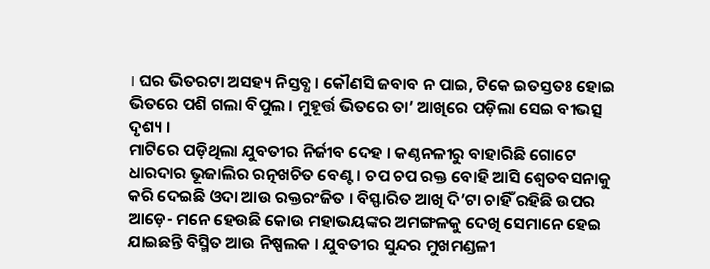। ଘର ଭିତରଟା ଅସହ୍ୟ ନିସ୍ତବ୍ଧ । କୌଣସି ଜବାବ ନ ପାଇ, ଟିକେ ଇତସ୍ତତଃ ହୋଇ ଭିତରେ ପଶି ଗଲା ବିପୁଲ । ମୁହୂର୍ତ୍ତ ଭିତରେ ତା’ ଆଖିରେ ପଡ଼ିଲା ସେଇ ବୀଭତ୍ସ ଦୃଶ୍ୟ ।
ମାଟିରେ ପଡ଼ିଥିଲା ଯୁବତୀର ନିର୍ଜୀବ ଦେହ । କଣ୍ଠନଳୀରୁ ବାହାରିଛି ଗୋଟେ ଧାରଦାର ଭୂଜାଲିର ରତ୍ନଖଚିତ ବେଣ୍ଟ । ଚପ ଚପ ରକ୍ତ ବୋହି ଆସି ଶ୍ୱେତବସନାକୁ କରି ଦେଇଛି ଓଦା ଆଉ ରକ୍ତରଂଜିତ । ବିସ୍ଫାରିତ ଆଖି ଦି’ଟା ଚାହିଁ ରହିଛି ଉପର ଆଡ଼େ- ମନେ ହେଉଛି କୋଉ ମହାଭୟଙ୍କର ଅମଙ୍ଗଳକୁ ଦେଖି ସେମାନେ ହେଇ ଯାଇଛନ୍ତି ବିସ୍ମିତ ଆଉ ନିଷ୍ପଲକ । ଯୁବତୀର ସୁନ୍ଦର ମୁଖମଣ୍ଡଳୀ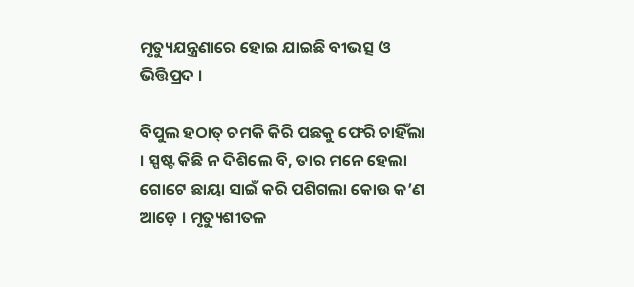ମୃତ୍ୟୁଯନ୍ତ୍ରଣାରେ ହୋଇ ଯାଇଛି ବୀଭତ୍ସ ଓ ଭିତ୍ତିପ୍ରଦ ।

ବିପୁଲ ହଠାତ୍ ଚମକି କିରି ପଛକୁ ଫେରି ଚାହିଁଲା । ସ୍ପଷ୍ଟ କିଛି ନ ଦିଶିଲେ ବି, ତାର ମନେ ହେଲା ଗୋଟେ ଛାୟା ସାଇଁ କରି ପଶିଗଲା କୋଉ କ’ଣ ଆଡ଼େ । ମୃତ୍ୟୁଶୀତଳ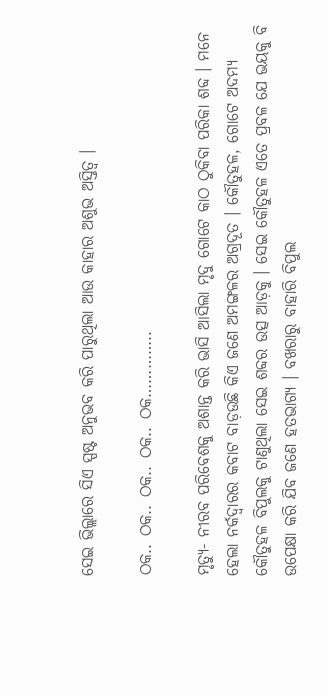ସେଇ ଭିଲ୍ଲାରେ ସିଏ ସ୍ପଷ୍ଟ ଅନୁଭବ କରି ପାରୁଥିଲା ଆଉ କାହାର ଅଶୁଭ ଅସ୍ତିତ୍ୱ ।

ଠକ.. ଠକ.. ଠକ.. ଠକ.. ଠକ…………..

ମୃତ୍ୟୁ- ନୀରବ ପରିବେଶକୁ ଅଶାନ୍ତ କରି ଭାସି ଆସିଲା ମୃଦୁ ଗୋଟେ କାଠ ଠୁକିବା ପରିକା ଶବ୍ଦ । ମନେ ହେଲା ନର୍କଦ୍ୱାରର କବାଟ ବାଡ଼ଉଛି କିଏ ଜଣେ ଅମଙ୍ଗଳର ଅଗ୍ରଦୂତ । କୌତୁହଳ, ଗୋଟେ ଅଦମ୍ୟ କୌତୁହଳ ବିପୁଲକୁ ଟାଣୁଥିଲା ସେଇ ଶବ୍ଦର ଉତ୍ସ ଆଡ଼କୁ । ସେଇ କୌତୁହଳ ଏତେ ପ୍ରବଳ ଯେ ଭୟକୁ ବି ଉପେକ୍ଷା କରି ଯିବ ଜଣେ ହତଭାଗ୍ୟ । ବଖରାରୁ ବାହାରି ବିପୁଲ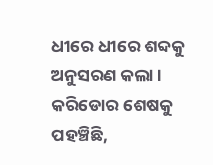ଧୀରେ ଧୀରେ ଶବ୍ଦକୁ ଅନୁସରଣ କଲା ।
କରିଡୋର ଶେଷକୁ ପହଞ୍ଚିଛି,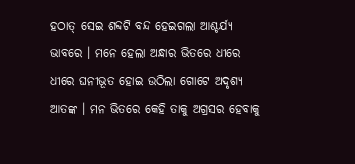ହଠାତ୍ ସେଇ ଶବ୍ଦଟି ବନ୍ଦ ହେଇଗଲା ଆଶ୍ଚର୍ଯ୍ୟ ଭାବରେ । ମନେ ହେଲା ଅନ୍ଧାର ଭିତରେ ଧୀରେ ଧୀରେ ଘନୀଭୂତ ହୋଇ ଉଠିଲା ଗୋଟେ ଅଦୃଶ୍ୟ ଆତଙ୍କ । ମନ ଭିତରେ କେହି ତାକୁ ଅଗ୍ରସର ହେବାକୁ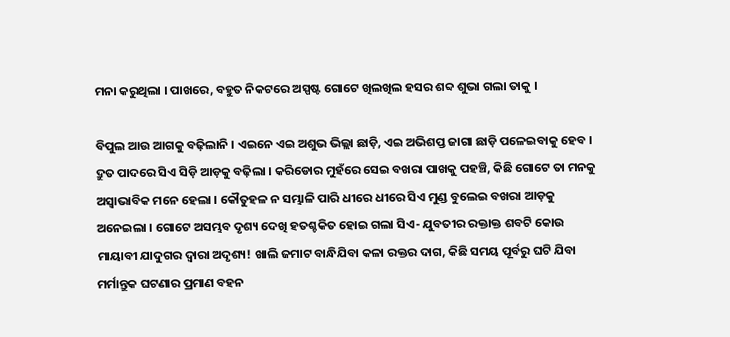ମନା କରୁଥିଲା । ପାଖରେ, ବହୁତ ନିକଟରେ ଅସ୍ପଷ୍ଟ ଗୋଟେ ଖିଲଖିଲ ହସର ଶବ୍ଦ ଶୁଭା ଗଲା ତାକୁ ।

ବିପୁଲ ଆଉ ଆଗକୁ ବଢ଼ିଲାନି । ଏଇନେ ଏଇ ଅଶୁଭ ଭିଲ୍ଲା ଛାଡ଼ି, ଏଇ ଅଭିଶପ୍ତ ଜାଗା ଛାଡ଼ି ପଳେଇବାକୁ ହେବ । ଦ୍ରୁତ ପାଦରେ ସିଏ ସିଡ଼ି ଆଡ଼କୁ ବଢ଼ିଲା । କରିଡୋର ମୁହଁରେ ସେଇ ବଖରା ପାଖକୁ ପହଞ୍ଚି, କିଛି ଗୋଟେ ତା ମନକୁ ଅସ୍ୱାଭାବିକ ମନେ ହେଲା । କୌତୁହଳ ନ ସମ୍ଭାଳି ପାରି ଧୀରେ ଧୀରେ ସିଏ ମୁଣ୍ଡ ବୁଲେଇ ବଖରା ଆଡ଼କୁ ଅନେଇଲା । ଗୋଟେ ଅସମ୍ଭବ ଦୃଶ୍ୟ ଦେଖି ହତଶ୍ଚକିତ ହୋଇ ଗଲା ସିଏ- ଯୁବତୀର ରକ୍ତାକ୍ତ ଶବଟି କୋଉ ମାୟାବୀ ଯାଦୁଗର ଦ୍ୱାରା ଅଦୃଶ୍ୟ! ଖାଲି ଜମାଟ ବାନ୍ଧିଯିବା କଳା ରକ୍ତର ଦାଗ, କିଛି ସମୟ ପୂର୍ବରୁ ଘଟି ଯିବା ମର୍ମାନ୍ତୁକ ଘଟଣାର ପ୍ରମାଣ ବହନ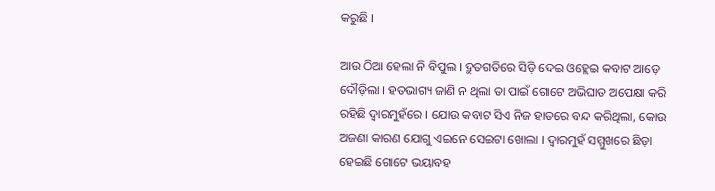କରୁଛି ।

ଆଉ ଠିଆ ହେଲା ନି ବିପୁଲ । ଦ୍ରୁତଗତିରେ ସିଡ଼ି ଦେଇ ଓହ୍ଲେଇ କବାଟ ଆଡ଼େ ଦୌଡ଼ିଲା । ହତଭାଗ୍ୟ ଜାଣି ନ ଥିଲା ତା ପାଇଁ ଗୋଟେ ଅଭିଘାତ ଅପେକ୍ଷା କରି ରହିଛି ଦ୍ୱାରମୁହଁରେ । ଯୋଉ କବାଟ ସିଏ ନିଜ ହାତରେ ବନ୍ଦ କରିଥିଲା, କୋଉ ଅଜଣା କାରଣ ଯୋଗୁ ଏଇନେ ସେଇଟା ଖୋଲା । ଦ୍ୱାରମୁହଁ ସମ୍ମୁଖରେ ଛିଡ଼ା ହେଇଛି ଗୋଟେ ଭୟାବହ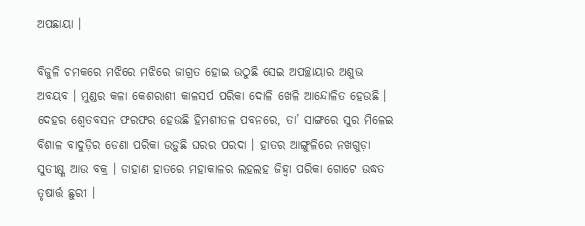ଅପଛାୟା ।

ବିଜୁଳି ଚମକରେ ମଝିରେ ମଝିରେ ଜାଗ୍ରତ ହୋଇ ଉଠୁଛି ସେଇ ଅପଚ୍ଛାୟାର ଅଶୁଭ ଅବୟବ । ମୁଣ୍ଡର କଳା କେଶରାଶୀ କାଳସର୍ପ ପରିକା ଦୋଳି ଖେଳି ଆନ୍ଦୋଳିତ ହେଉଛି । ଦେହର ଶ୍ୱେତବସନ ଫରଫର ହେଉଛି ହିମଶୀତଳ ପବନରେ, ତା’ ସାଙ୍ଗରେ ସୁର ମିଳେଇ ବିଶାଳ ବାଦୁଡ଼ିର ଡେଣା ପରିକା ଉଡ଼ୁଛି ଘରର ପରଦା । ହାତର ଆଙ୍ଗୁଳିରେ ନଖଗୁଡ଼ା ସୁତୀକ୍ଷ୍ଣ ଆଉ ବକ୍ର । ଡାହାଣ ହାତରେ ମହାକାଳର ଲହଲହ ଜିହ୍ୱା ପରିକା ଗୋଟେ ଉଦ୍ଧତ ତୃଷାର୍ତ୍ତ ଛୁରୀ ।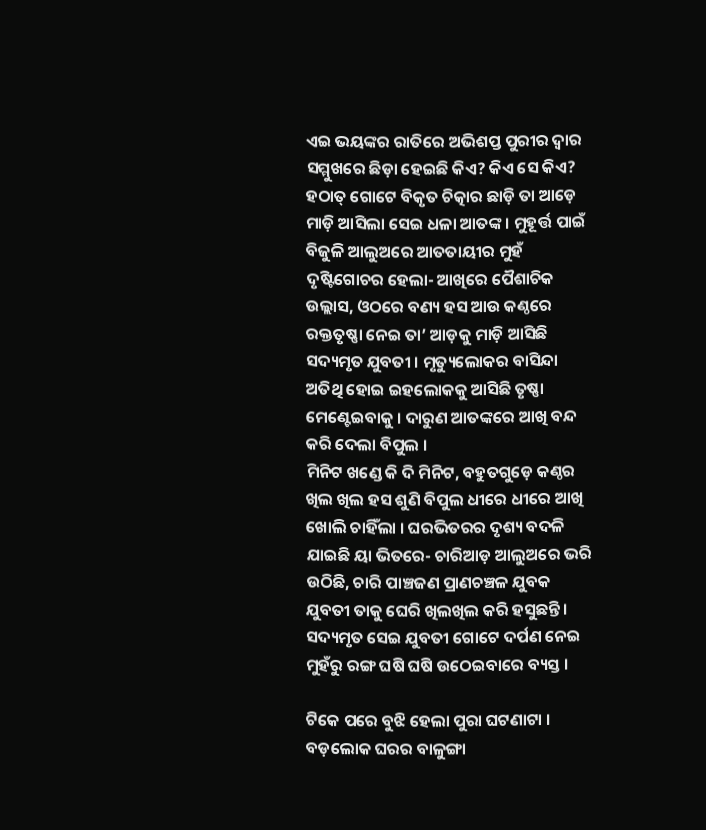ଏଇ ଭୟଙ୍କର ରାତିରେ ଅଭିଶପ୍ତ ପୁରୀର ଦ୍ୱାର ସମ୍ମୁଖରେ ଛିଡ଼ା ହେଇଛି କିଏ? କିଏ ସେ କିଏ? ହଠାତ୍ ଗୋଟେ ବିକୃତ ଚିତ୍କାର ଛାଡ଼ି ତା ଆଡ଼େ ମାଡ଼ି ଆସିଲା ସେଇ ଧଳା ଆତଙ୍କ । ମୁହୂର୍ତ୍ତ ପାଇଁ ବିଜୁଳି ଆଲୁଅରେ ଆତତାୟୀର ମୁହଁ ଦୃଷ୍ଟିଗୋଚର ହେଲା- ଆଖିରେ ପୈଶାଚିକ ଉଲ୍ଲାସ, ଓଠରେ ବଣ୍ୟ ହସ ଆଉ କଣ୍ଠରେ ରକ୍ତତୃଷ୍ଣା ନେଇ ତା’ ଆଡ଼କୁ ମାଡ଼ି ଆସିଛି ସଦ୍ୟମୃତ ଯୁବତୀ । ମୃତ୍ୟୁଲୋକର ବାସିନ୍ଦା ଅତିଥି ହୋଇ ଇହଲୋକକୁ ଆସିଛି ତୃଷ୍ଣା ମେଣ୍ଟେଇବାକୁ । ଦାରୁଣ ଆତଙ୍କରେ ଆଖି ବନ୍ଦ କରି ଦେଲା ବିପୁଲ ।
ମିନିଟ ଖଣ୍ଡେ କି ଦି ମିନିଟ, ବହୁତଗୁଡ଼େ କଣ୍ଠର ଖିଲ ଖିଲ ହସ ଶୁଣି ବିପୁଲ ଧୀରେ ଧୀରେ ଆଖି ଖୋଲି ଚାହିଁଲା । ଘରଭିତରର ଦୃଶ୍ୟ ବଦଳି ଯାଇଛି ୟା ଭିତରେ- ଚାରିଆଡ଼ ଆଲୁଅରେ ଭରି ଉଠିଛି, ଚାରି ପାଞ୍ଚଜଣ ପ୍ରାଣଚଞ୍ଚଳ ଯୁବକ ଯୁବତୀ ତାକୁ ଘେରି ଖିଲଖିଲ କରି ହସୁଛନ୍ତି । ସଦ୍ୟମୃତ ସେଇ ଯୁବତୀ ଗୋଟେ ଦର୍ପଣ ନେଇ ମୁହଁରୁ ରଙ୍ଗ ଘଷି ଘଷି ଉଠେଇବାରେ ବ୍ୟସ୍ତ ।

ଟିକେ ପରେ ବୁଝି ହେଲା ପୁରା ଘଟଣାଟା । ବଡ଼ଲୋକ ଘରର ବାଳୁଙ୍ଗା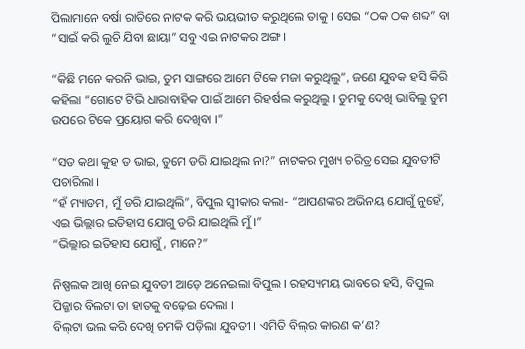ପିଲାମାନେ ବର୍ଷା ରାତିରେ ନାଟକ କରି ଭୟଭୀତ କରୁଥିଲେ ତାକୁ । ସେଇ “ଠକ ଠକ ଶବ୍ଦ” ବା “ସାଇଁ କରି ଲୁଚି ଯିବା ଛାୟା” ସବୁ ଏଇ ନାଟକର ଅଙ୍ଗ ।

“କିଛି ମନେ କରନି ଭାଇ, ତୁମ ସାଙ୍ଗରେ ଆମେ ଟିକେ ମଜା କରୁଥିଲୁ”, ଜଣେ ଯୁବକ ହସି କିରି କହିଲା “ଗୋଟେ ଟିଭି ଧାରାବାହିକ ପାଇଁ ଆମେ ରିହର୍ଷଲ କରୁଥିଲୁ । ତୁମକୁ ଦେଖି ଭାବିଲୁ ତୁମ ଉପରେ ଟିକେ ପ୍ରୟୋଗ କରି ଦେଖିବା ।”

“ସତ କଥା କୁହ ତ ଭାଇ, ତୁମେ ଡରି ଯାଇଥିଲ ନା?” ନାଟକର ମୁଖ୍ୟ ଚରିତ୍ର ସେଇ ଯୁବତୀଟି ପଚାରିଲା ।
“ହଁ ମ୍ୟାଡମ, ମୁଁ ଡରି ଯାଇଥିଲି”, ବିପୁଲ ସ୍ୱୀକାର କଲା- “ଆପଣଙ୍କର ଅଭିନୟ ଯୋଗୁଁ ନୁହେଁ, ଏଇ ଭିଲ୍ଲାର ଇତିହାସ ଯୋଗୁ ଡରି ଯାଇଥିଲି ମୁଁ ।”
“ଭିଲ୍ଲାର ଇତିହାସ ଯୋଗୁଁ, ମାନେ?”

ନିଷ୍ପଲକ ଆଖି ନେଇ ଯୁବତୀ ଆଡ଼େ ଅନେଇଲା ବିପୁଲ । ରହସ୍ୟମୟ ଭାବରେ ହସି, ବିପୁଲ ପିଜ୍ଜାର ବିଲଟା ତା ହାତକୁ ବଢ଼େଇ ଦେଲା ।
ବିଲ୍‌ଟା ଭଲ କରି ଦେଖି ଚମକି ପଡ଼ିଲା ଯୁବତୀ । ଏମିତି ବିଲ୍‌ର କାରଣ କ’ଣ?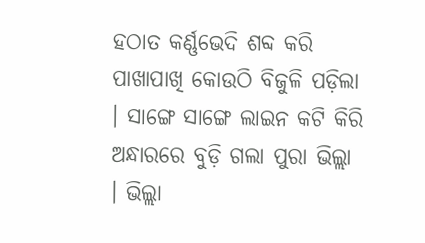ହଠାତ କର୍ଣ୍ଣଭେଦି ଶବ୍ଦ କରି ପାଖାପାଖି କୋଉଠି ବିଜୁଳି ପଡ଼ିଲା । ସାଙ୍ଗେ ସାଙ୍ଗେ ଲାଇନ କଟି କିରି ଅନ୍ଧାରରେ ବୁଡ଼ି ଗଲା ପୁରା ଭିଲ୍ଲା । ଭିଲ୍ଲା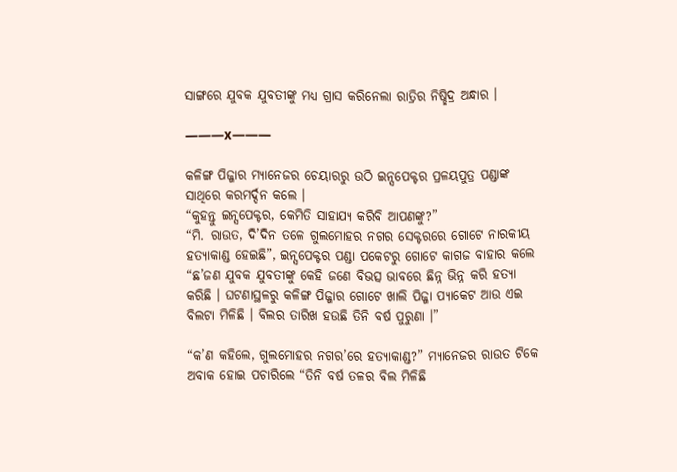ସାଙ୍ଗରେ ଯୁବକ ଯୁବତୀଙ୍କୁ ମଧ୍ୟ ଗ୍ରାସ କରିନେଲା ରାତ୍ରିର ନିଷ୍ଛିଦ୍ର ଅନ୍ଧାର ।

———x———

କଳିଙ୍ଗ ପିଜ୍ଜାର ମ୍ୟାନେଜର ଚେୟାରରୁ ଉଠି ଇନ୍ସପେକ୍ଟର ପ୍ରଳୟପୁତ୍ର ପଣ୍ଡାଙ୍କ ସାଥିରେ କରମର୍ଦ୍ଦନ କଲେ ।
“କୁହନ୍ତୁ ଇନ୍ସପେକ୍ଟର, କେମିତି ସାହାଯ୍ୟ କରିବି ଆପଣଙ୍କୁ?”
“ମି. ରାଉତ, ଦି’ଦିନ ତଳେ ଗୁଲମୋହର ନଗର ସେକ୍ଟରରେ ଗୋଟେ ନାରକୀୟ ହତ୍ୟାକାଣ୍ଡ ହେଇଛି”, ଇନ୍ସପେକ୍ଟର ପଣ୍ଡା ପକେଟରୁ ଗୋଟେ କାଗଜ ବାହାର କଲେ “ଛ’ଜଣ ଯୁବକ ଯୁବତୀଙ୍କୁ କେହି ଜଣେ ବିଭତ୍ସ ଭାବରେ ଛିନ୍ନ ଭିନ୍ନ କରି ହତ୍ୟା କରିଛି । ଘଟଣାସ୍ଥଳରୁ କଳିଙ୍ଗ ପିଜ୍ଜାର ଗୋଟେ ଖାଲି ପିଜ୍ଜା ପ୍ୟାକେଟ ଆଉ ଏଇ ବିଲଟା ମିଳିଛି । ବିଲର ତାରିଖ ହଉଛି ତିନି ବର୍ଷ ପୁରୁଣା ।”

“କ’ଣ କହିଲେ, ଗୁଲମୋହର ନଗର’ରେ ହତ୍ୟାକାଣ୍ଡ?” ମ୍ୟାନେଜର ରାଉତ ଟିକେ ଅବାକ ହୋଇ ପଚାରିଲେ “ତିନି ବର୍ଷ ତଳର ବିଲ ମିଳିଛି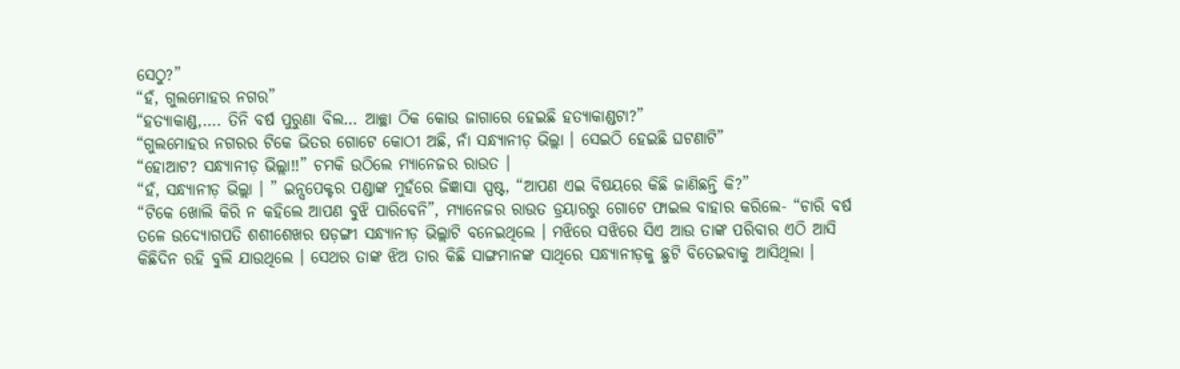ସେଠୁ?”
“ହଁ, ଗୁଲମୋହର ନଗର”
“ହତ୍ୟାକାଣ୍ଡ,…. ତିନି ବର୍ଷ ପୁରୁଣା ବିଲ… ଆଚ୍ଛା ଠିକ କୋଉ ଜାଗାରେ ହେଇଛି ହତ୍ୟାକାଣ୍ଡଟା?”
“ଗୁଲମୋହର ନଗରର ଟିକେ ଭିତର ଗୋଟେ କୋଠୀ ଅଛି, ନାଁ ସନ୍ଧ୍ୟାନୀଡ଼ ଭିଲ୍ଲା । ସେଇଠି ହେଇଛି ଘଟଣାଟି”
“ହୋଆଟ? ସନ୍ଧ୍ୟାନୀଡ଼ ଭିଲ୍ଲା!!” ଚମକି ଉଠିଲେ ମ୍ୟାନେଜର ରାଉତ ।
“ହଁ, ସନ୍ଧ୍ୟାନୀଡ଼ ଭିଲ୍ଲା । ” ଇନ୍ସପେକ୍ଟର ପଣ୍ଡାଙ୍କ ମୁହଁରେ ଜିଜ୍ଞାସା ସ୍ପଷ୍ଟ, “ଆପଣ ଏଇ ବିଷୟରେ କିଛି ଜାଣିଛନ୍ତି କି?”
“ଟିକେ ଖୋଲି କିରି ନ କହିଲେ ଆପଣ ବୁଝି ପାରିବେନି”, ମ୍ୟାନେଜର ରାଉତ ଡ୍ରୟାରରୁ ଗୋଟେ ଫାଇଲ ବାହାର କରିଲେ- “ଚାରି ବର୍ଷ ତଳେ ଉଦ୍ୟୋଗପତି ଶଶୀଶେଖର ଷଡ଼ଙ୍ଗୀ ସନ୍ଧ୍ୟାନୀଡ଼ ଭିଲ୍ଲାଟି ବନେଇଥିଲେ । ମଝିରେ ସଝିରେ ସିଏ ଆଉ ତାଙ୍କ ପରିବାର ଏଠି ଆସି କିଛିଦିନ ରହି ବୁଲି ଯାଉଥିଲେ । ସେଥର ତାଙ୍କ ଝିଅ ତାର କିଛି ସାଙ୍ଗମାନଙ୍କ ସାଥିରେ ସନ୍ଧ୍ୟାନୀଡ଼କୁ ଛୁଟି ବିତେଇବାକୁ ଆସିଥିଲା ।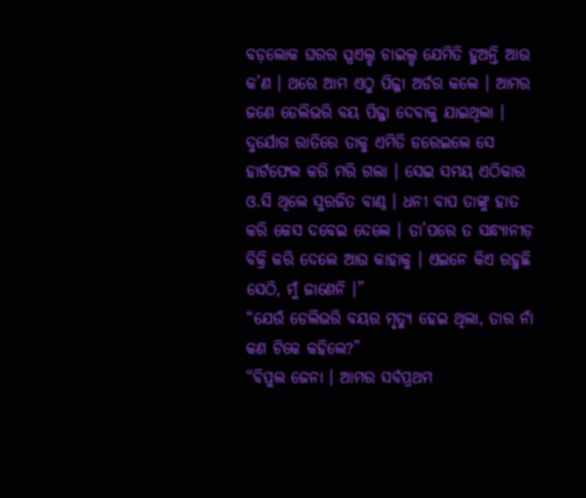ବଡ଼ଲୋକ ଘରର ସ୍ପଏଲ୍ଡ ଚାଇଲ୍ଡ ଯେମିତି ହୁଅନ୍ତି ଆଉ କ’ଣ । ଥରେ ଆମ ଏଠୁ ପିଜ୍ଜା ଅର୍ଡର କଲେ । ଆମର ଜଣେ ଡେଲିଭରି ବୟ ପିଜ୍ଜା ଦେବାକୁ ଯାଇଥିଲା । ଦୁର୍ଯୋଗ ରାତିରେ ତାକୁ ଏମିତି ଡରେଇଲେ ସେ ହାର୍ଟଫେଲ କରି ମରି ଗଲା । ସେଇ ସମୟ ଏଠିକାର ଓ.ସି ଥିଲେ ସୁରଜିତ ବାଣ୍ଠ । ଧନୀ ବାପ ତାଙ୍କୁ ହାତ କରି କେସ ଦବେଇ ଦେଲେ । ତା’ପରେ ତ ସନ୍ଧ୍ୟାନୀଡ଼ ବିକ୍ରି କରି ଦେଲେ ଆଉ କାହାକୁ । ଏଇନେ କିଏ ରହୁଛି ସେଠି, ମୁଁ ଜାଣେନି ।”
“ଯେଉଁ ଡେଲିଭରି ବୟର ମୃତ୍ୟୁ ହେଇ ଥିଲା, ତାର ନାଁ କଣ ଟିକେ କହିଲେ?”
“ବିପୁଲ ଜେନା । ଆମର ସର୍ବପ୍ରଥମ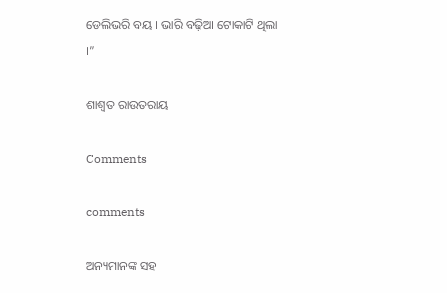ଡେଲିଭରି ବୟ । ଭାରି ବଢ଼ିଆ ଟୋକାଟି ଥିଲା ।”

ଶାଶ୍ୱତ ରାଉତରାୟ

Comments

comments

ଅନ୍ୟମାନଙ୍କ ସହ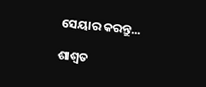ସେୟାର କରନ୍ତୁ...

ଶାଶ୍ୱତ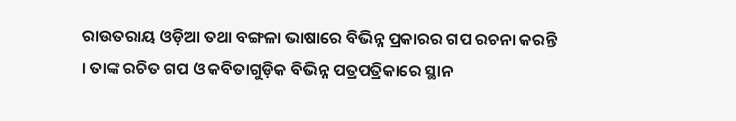ରାଉତରାୟ ଓଡ଼ିଆ ତଥା ବଙ୍ଗଳା ଭାଷାରେ ବିଭିନ୍ନ ପ୍ରକାରର ଗପ ରଚନା କରନ୍ତି । ତାଙ୍କ ରଚିତ ଗପ ଓ କବିତାଗୁଡ଼ିକ ବିଭିନ୍ନ ପତ୍ରପତ୍ରିକାରେ ସ୍ଥାନ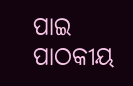ପାଇ ପାଠକୀୟ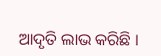ଆଦୃତି ଲାଭ କରିଛି ।